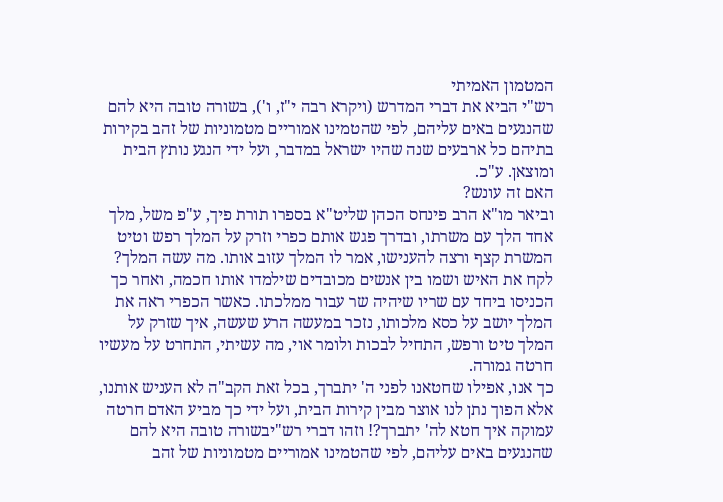המטמון האמיתי
רש"י הביא את דברי המדרש (ויקרא רבה י"ז, ו'), בשורה טובה היא להם שהנגעים באים עליהם, לפי שהטמינו אמוריים מטמוניות של זהב בקירות בתיהם כל ארבעים שנה שהיו ישראל במדבר, ועל ידי הנגע נותץ הבית ומוצאן. ע"כ.
האם זה עונש?
וביאר מו"א הרב פינחס הכהן שליט"א בספרו תורת פיך, ע"פ משל, מלך אחד הלך עם משרתו, ובדרך פגש אותם כפרי וזרק על המלך רפש וטיט המשרת קצף ורצה להענישו, אמר לו המלך עזוב אותו. מה עשה המלך? לקח את האיש ושמו בין אנשים מכובדים שילמדו אותו חכמה, ואחר כך הכניסו ביחד עם שריו שיהיה שר עבור ממלכתו. כאשר הכפרי ראה את המלך יושב על כסא מלכותו, נזכר במעשה הרע שעשה, איך שזרק על המלך טיט ורפש, התחיל לבכות ולומר אוי, מה עשיתי, התחרט על מעשיו חרטה גמורה.
כך אנו, אפילו שחטאנו לפני ה' יתברך, בכל זאת הקב"ה לא העניש אותנו, אלא הפוך נתן לנו אוצר מבין קירות הבית, ועל ידי כך מביע האדם חרטה עמוקה איך חטא לה' יתברך?! וזהו דברי רש"יבשורה טובה היא להם שהנגעים באים עליהם, לפי שהטמינו אמוריים מטמוניות של זהב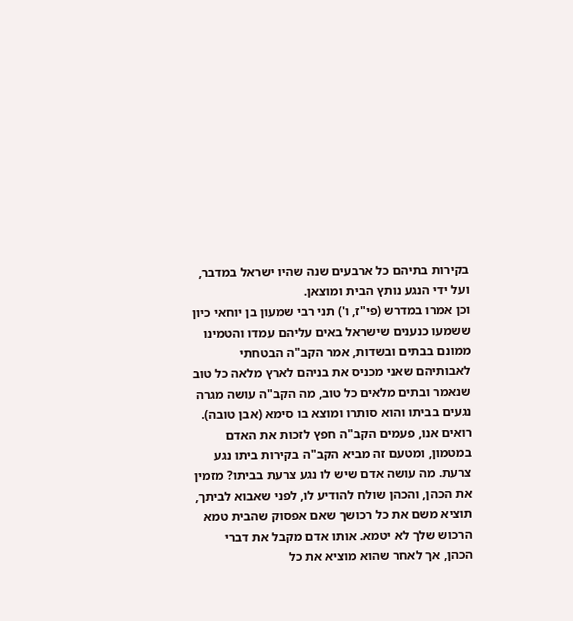בקירות בתיהם כל ארבעים שנה שהיו ישראל במדבר, ועל ידי הנגע נותץ הבית ומוצאן.
וכן אמרו במדרש (פי"ז, ו') תני רבי שמעון בן יוחאי כיון ששמעו כנענים שישראל באים עליהם עמדו והטמינו ממונם בבתים ובשדות, אמר הקב"ה הבטחתי לאבותיהם שאני מכניס את בניהם לארץ מלאה כל טוב שנאמר ובתים מלאים כל טוב, מה הקב"ה עושה מגרה נגעים בביתו והוא סותרו ומוצא בו סימא (אבן טובה).
רואים אנו, פעמים הקב"ה חפץ לזכות את האדם במטמון, ומטעם זה מביא הקב"ה בקירות ביתו נגע צרעת. מה עושה אדם שיש לו נגע צרעת בביתו? מזמין את הכהן, והכהן שולח להודיע לו, לפני שאבוא לביתך, תוציא משם את כל רכושך שאם אפסוק שהבית טמא הרכוש שלך לא יטמא. אותו אדם מקבל את דברי הכהן, אך לאחר שהוא מוציא את כל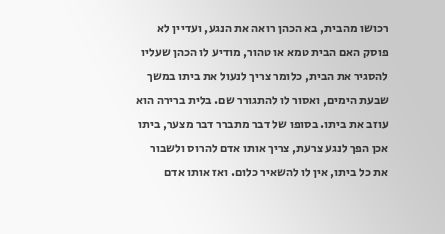רכושו מהבית, בא הכהן רואה את הנגע, ועדיין לא פוסק האם הבית טמא או טהור, מודיע לו הכהן שעליו להסגיר את הבית, כלומר צריך לנעול את ביתו במשך שבעת הימים, ואסור לו להתגורר שם. בלית ברירה הוא עוזב את ביתו. בסופו של דבר מתברר דבר מצער, ביתו אכן הפך לנגע צרעת, צריך אותו אדם להרוס ולשבור את כל ביתו, אין לו להשאיר כלום. ואז אותו אדם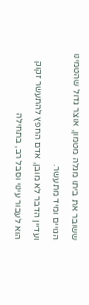ששובר את ביתו מגלה מטמון, אוצר גדול שהטמינו הגויים ומיד מתעשר.
ועדיין הדבר לא מובן, אדם החפץ להתעשר זקוק הוא לעבור עינוי וסבל רב, בתחילה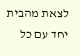לצאת מהבית יחד עם כל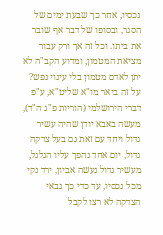נכסיו, אחר כך שבעת ימים של הסגר, ובסופו של דבר אף שובר את ביתו. וכל זה אך ורק עבור מציאת המטמון, ומדוע הקב"ה לא יתן לאדם מטמון בלי עינוי נפש?
על זה ביאר מו"א שליט"א, ע"פ דברי הירושלמי (הוריות פ"ג ה"ד), מעשה באבא יודן שהיה עשיר גדול ויחד עם זאת גם בעל צדקה גדול, יום אחד נהפך עליו הגלגל, מעשיר גדול נעשה אביון, ירד נקי מכל נכסיו, עד כדי כך גבאי הצדקה לא רצו לקבל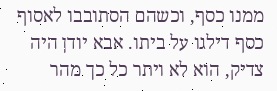ממנו כסף, וכשהם הסתובבו לאסוף כסף דילגו על ביתו. אבא יודן היה צדיק, הוא לא ויתר כל כך מהר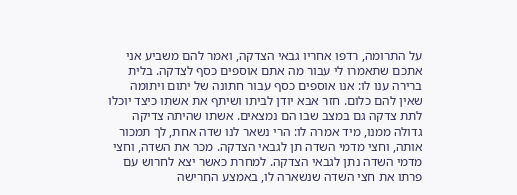על התרומה, רדפו אחריו גבאי הצדקה, ואמר להם משביע אני אתכם שתאמרו לי עבור מה אתם אוספים כסף לצדקה. בלית ברירה ענו לו: אנו אוספים כסף עבור חתונה של יתום ויתומה שאין להם כלום. חזר אבא יודן לביתו ושיתף את אשתו כיצד יוכלו לתת צדקה גם במצב שבו הם נמצאים. אשתו שהיתה צדיקה גדולה ממנו, מיד אמרה לו: הרי נשאר לנו שדה אחת, לך תמכור אותה, וחצי מדמי השדה תן לגבאי הצדקה. מכר את השדה, וחצי מדמי השדה נתן לגבאי הצדקה. למחרת כאשר יצא לחרוש עם פרתו את חצי השדה שנשארה לו, באמצע החרישה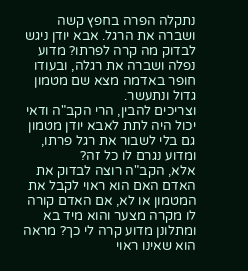נתקלה הפרה בחפץ קשה ושברה את הרגל. אבא יודן ניגש לבדוק מה קרה לפרתו? מדוע נפלה ושברה את רגלה, ובעודו חופר באדמה מצא שם מטמון גדול ונתעשר.
וצריכים להבין, הרי הקב"ה ודאי יכול היה לתת לאבא יודן מטמון גם בלי לשבור את רגל פרתו, ומדוע נגרם לו כל זה?
אלא, הקב"ה רוצה לבדוק את האדם האם הוא ראוי לקבל את המטמון או לא, אם האדם קורה לו מקרה מצער והוא מיד בא ומתלונן מדוע קרה לי כך? מראה הוא שאינו ראוי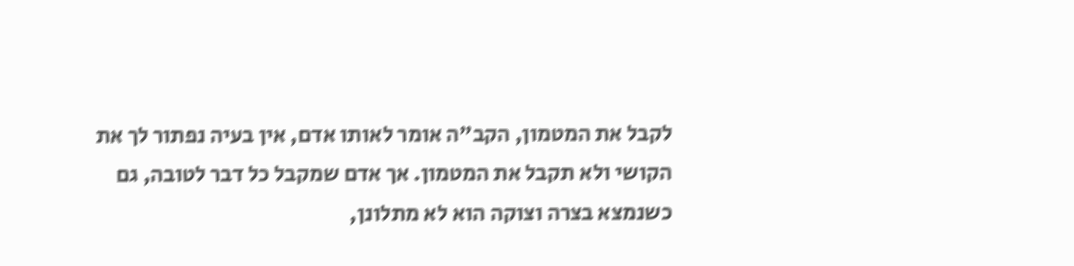לקבל את המטמון, הקב"ה אומר לאותו אדם, אין בעיה נפתור לך את הקושי ולא תקבל את המטמון. אך אדם שמקבל כל דבר לטובה, גם כשנמצא בצרה וצוקה הוא לא מתלונן,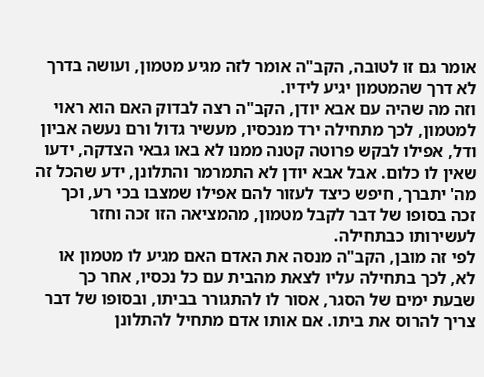אומר גם זו לטובה, הקב"ה אומר לזה מגיע מטמון, ועושה בדרך לא דרך שהמטמון יגיע לידיו.
וזה מה שהיה עם אבא יודן, הקב"ה רצה לבדוק האם הוא ראוי למטמון, לכך מתחילה ירד מנכסיו, מעשיר גדול ורם נעשה אביון ודל, אפילו לבקש פרוטה קטנה ממנו לא באו גבאי הצדקה, ידעו שאין לו כלום. אבל אבא יודן לא התמרמר והתלונן, ידע שהכל זה מה' יתברך, חיפש כיצד לעזור להם אפילו שמצבו בכי רע, וכך זכה בסופו של דבר לקבל מטמון, מהמציאה הזו זכה וחזר לעשירותו כבתחילה.
לפי זה מובן, הקב"ה מנסה את האדם האם מגיע לו מטמון או לא, לכך בתחילה עליו לצאת מהבית עם כל נכסיו, אחר כך שבעת ימים של הסגר, אסור לו להתגורר בביתו, ובסופו של דבר צריך להרוס את ביתו. אם אותו אדם מתחיל להתלונן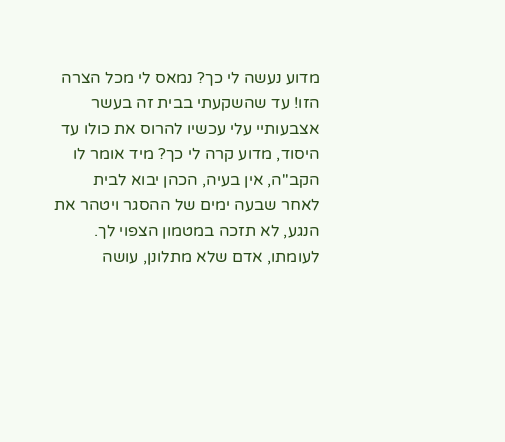מדוע נעשה לי כך? נמאס לי מכל הצרה הזו! עד שהשקעתי בבית זה בעשר אצבעותיי עלי עכשיו להרוס את כולו עד היסוד, מדוע קרה לי כך? מיד אומר לו הקב"ה, אין בעיה, הכהן יבוא לבית לאחר שבעה ימים של ההסגר ויטהר את הנגע, לא תזכה במטמון הצפוי לך. לעומתו, אדם שלא מתלונן, עושה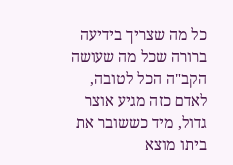כל מה שצריך בידיעה ברורה שכל מה שעושה הקב"ה הכל לטובה, לאדם כזה מגיע אוצר גדול, מיד כששובר את ביתו מוצא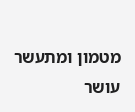מטמון ומתעשר עושר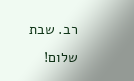רב. שבת שלום!